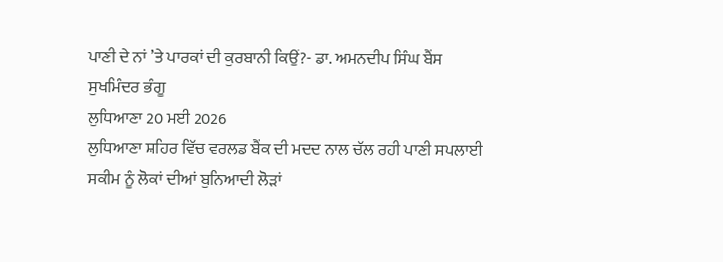ਪਾਣੀ ਦੇ ਨਾਂ ’ਤੇ ਪਾਰਕਾਂ ਦੀ ਕੁਰਬਾਨੀ ਕਿਉਂ?- ਡਾ. ਅਮਨਦੀਪ ਸਿੰਘ ਬੈਂਸ
ਸੁਖਮਿੰਦਰ ਭੰਗੂ
ਲੁਧਿਆਣਾ 20 ਮਈ 2026
ਲੁਧਿਆਣਾ ਸ਼ਹਿਰ ਵਿੱਚ ਵਰਲਡ ਬੈਂਕ ਦੀ ਮਦਦ ਨਾਲ ਚੱਲ ਰਹੀ ਪਾਣੀ ਸਪਲਾਈ ਸਕੀਮ ਨੂੰ ਲੋਕਾਂ ਦੀਆਂ ਬੁਨਿਆਦੀ ਲੋੜਾਂ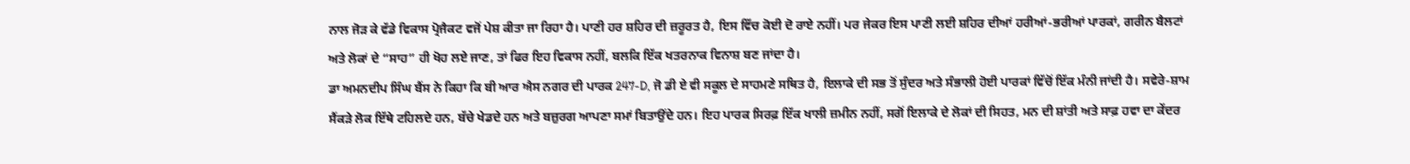ਨਾਲ ਜੋੜ ਕੇ ਵੱਡੇ ਵਿਕਾਸ ਪ੍ਰੋਜੈਕਟ ਵਜੋਂ ਪੇਸ਼ ਕੀਤਾ ਜਾ ਰਿਹਾ ਹੈ। ਪਾਣੀ ਹਰ ਸ਼ਹਿਰ ਦੀ ਜ਼ਰੂਰਤ ਹੈ, ਇਸ ਵਿੱਚ ਕੋਈ ਦੋ ਰਾਏ ਨਹੀਂ। ਪਰ ਜੇਕਰ ਇਸ ਪਾਣੀ ਲਈ ਸ਼ਹਿਰ ਦੀਆਂ ਹਰੀਆਂ-ਭਰੀਆਂ ਪਾਰਕਾਂ, ਗਰੀਨ ਬੈਲਟਾਂ ਅਤੇ ਲੋਕਾਂ ਦੇ “ਸਾਹ” ਹੀ ਖੋਹ ਲਏ ਜਾਣ, ਤਾਂ ਫਿਰ ਇਹ ਵਿਕਾਸ ਨਹੀਂ, ਬਲਕਿ ਇੱਕ ਖਤਰਨਾਕ ਵਿਨਾਸ਼ ਬਣ ਜਾਂਦਾ ਹੈ।
ਡਾ ਅਮਨਦੀਪ ਸਿੰਘ ਬੈਂਸ ਨੇ ਕਿਹਾ ਕਿ ਬੀ ਆਰ ਐਸ ਨਗਰ ਦੀ ਪਾਰਕ 247-D, ਜੋ ਡੀ ਏ ਵੀ ਸਕੂਲ ਦੇ ਸਾਹਮਣੇ ਸਥਿਤ ਹੈ, ਇਲਾਕੇ ਦੀ ਸਭ ਤੋਂ ਸੁੰਦਰ ਅਤੇ ਸੰਭਾਲੀ ਹੋਈ ਪਾਰਕਾਂ ਵਿੱਚੋਂ ਇੱਕ ਮੰਨੀ ਜਾਂਦੀ ਹੈ। ਸਵੇਰੇ-ਸ਼ਾਮ ਸੈਂਕੜੇ ਲੋਕ ਇੱਥੇ ਟਹਿਲਦੇ ਹਨ, ਬੱਚੇ ਖੇਡਦੇ ਹਨ ਅਤੇ ਬਜ਼ੁਰਗ ਆਪਣਾ ਸਮਾਂ ਬਿਤਾਉਂਦੇ ਹਨ। ਇਹ ਪਾਰਕ ਸਿਰਫ਼ ਇੱਕ ਖਾਲੀ ਜ਼ਮੀਨ ਨਹੀਂ, ਸਗੋਂ ਇਲਾਕੇ ਦੇ ਲੋਕਾਂ ਦੀ ਸਿਹਤ, ਮਨ ਦੀ ਸ਼ਾਂਤੀ ਅਤੇ ਸਾਫ਼ ਹਵਾ ਦਾ ਕੇਂਦਰ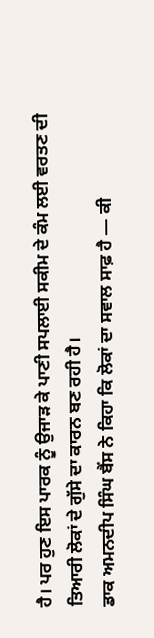ਹੈ। ਪਰ ਹੁਣ ਇਸ ਪਾਰਕ ਨੂੰ ਉਜਾੜ ਕੇ ਪਾਣੀ ਸਪਲਾਈ ਸਕੀਮ ਦੇ ਕੰਮ ਲਈ ਵਰਤਣ ਦੀ ਤਿਆਰੀ ਲੋਕਾਂ ਦੇ ਗੁੱਸੇ ਦਾ ਕਾਰਨ ਬਣ ਰਹੀ ਹੈ।
ਡਾਕ ਅਮਨਦੀਪ ਸਿੰਘ ਬੈਂਸ ਨੇ ਕਿਹਾ ਕਿ ਲੋਕਾਂ ਦਾ ਸਵਾਲ ਸਾਫ਼ ਹੈ — ਕੀ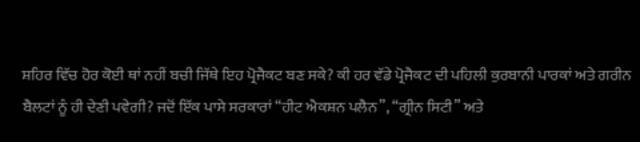ਸ਼ਹਿਰ ਵਿੱਚ ਹੋਰ ਕੋਈ ਥਾਂ ਨਹੀਂ ਬਚੀ ਜਿੱਥੇ ਇਹ ਪ੍ਰੋਜੈਕਟ ਬਣ ਸਕੇ? ਕੀ ਹਰ ਵੱਡੇ ਪ੍ਰੋਜੈਕਟ ਦੀ ਪਹਿਲੀ ਕੁਰਬਾਨੀ ਪਾਰਕਾਂ ਅਤੇ ਗਰੀਨ ਬੈਲਟਾਂ ਨੂੰ ਹੀ ਦੇਣੀ ਪਵੇਗੀ? ਜਦੋਂ ਇੱਕ ਪਾਸੇ ਸਰਕਾਰਾਂ “ਹੀਟ ਐਕਸ਼ਨ ਪਲੈਨ”, “ਗ੍ਰੀਨ ਸਿਟੀ” ਅਤੇ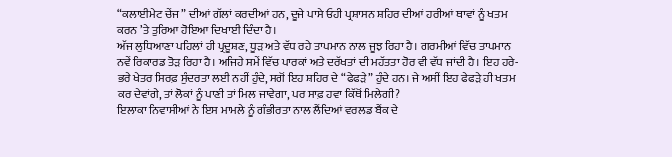“ਕਲਾਈਮੇਟ ਚੇਂਜ” ਦੀਆਂ ਗੱਲਾਂ ਕਰਦੀਆਂ ਹਨ, ਦੂਜੇ ਪਾਸੇ ਓਹੀ ਪ੍ਰਸ਼ਾਸਨ ਸ਼ਹਿਰ ਦੀਆਂ ਹਰੀਆਂ ਥਾਵਾਂ ਨੂੰ ਖਤਮ ਕਰਨ ’ਤੇ ਤੁਰਿਆ ਹੋਇਆ ਦਿਖਾਈ ਦਿੰਦਾ ਹੈ।
ਅੱਜ ਲੁਧਿਆਣਾ ਪਹਿਲਾਂ ਹੀ ਪ੍ਰਦੂਸ਼ਣ, ਧੂੜ ਅਤੇ ਵੱਧ ਰਹੇ ਤਾਪਮਾਨ ਨਾਲ ਜੂਝ ਰਿਹਾ ਹੈ। ਗਰਮੀਆਂ ਵਿੱਚ ਤਾਪਮਾਨ ਨਵੇਂ ਰਿਕਾਰਡ ਤੋੜ ਰਿਹਾ ਹੈ। ਅਜਿਹੇ ਸਮੇਂ ਵਿੱਚ ਪਾਰਕਾਂ ਅਤੇ ਦਰੱਖਤਾਂ ਦੀ ਮਹੱਤਤਾ ਹੋਰ ਵੀ ਵੱਧ ਜਾਂਦੀ ਹੈ। ਇਹ ਹਰੇ-ਭਰੇ ਖੇਤਰ ਸਿਰਫ਼ ਸੁੰਦਰਤਾ ਲਈ ਨਹੀਂ ਹੁੰਦੇ, ਸਗੋਂ ਇਹ ਸ਼ਹਿਰ ਦੇ “ਫੇਫੜੇ” ਹੁੰਦੇ ਹਨ। ਜੇ ਅਸੀਂ ਇਹ ਫੇਫੜੇ ਹੀ ਖਤਮ ਕਰ ਦੇਵਾਂਗੇ, ਤਾਂ ਲੋਕਾਂ ਨੂੰ ਪਾਣੀ ਤਾਂ ਮਿਲ ਜਾਵੇਗਾ, ਪਰ ਸਾਫ਼ ਹਵਾ ਕਿੱਥੋਂ ਮਿਲੇਗੀ?
ਇਲਾਕਾ ਨਿਵਾਸੀਆਂ ਨੇ ਇਸ ਮਾਮਲੇ ਨੂੰ ਗੰਭੀਰਤਾ ਨਾਲ ਲੈਂਦਿਆਂ ਵਰਲਡ ਬੈਂਕ ਦੇ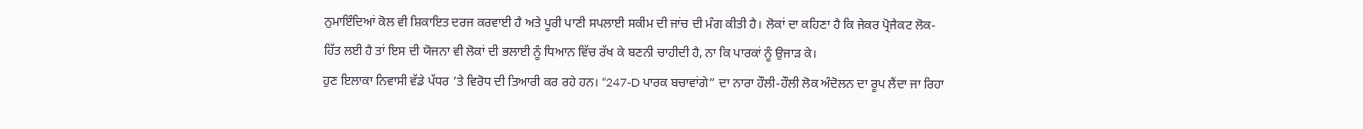ਨੁਮਾਇੰਦਿਆਂ ਕੋਲ ਵੀ ਸ਼ਿਕਾਇਤ ਦਰਜ ਕਰਵਾਈ ਹੈ ਅਤੇ ਪੂਰੀ ਪਾਣੀ ਸਪਲਾਈ ਸਕੀਮ ਦੀ ਜਾਂਚ ਦੀ ਮੰਗ ਕੀਤੀ ਹੈ। ਲੋਕਾਂ ਦਾ ਕਹਿਣਾ ਹੈ ਕਿ ਜੇਕਰ ਪ੍ਰੋਜੈਕਟ ਲੋਕ-ਹਿੱਤ ਲਈ ਹੈ ਤਾਂ ਇਸ ਦੀ ਯੋਜਨਾ ਵੀ ਲੋਕਾਂ ਦੀ ਭਲਾਈ ਨੂੰ ਧਿਆਨ ਵਿੱਚ ਰੱਖ ਕੇ ਬਣਨੀ ਚਾਹੀਦੀ ਹੈ, ਨਾ ਕਿ ਪਾਰਕਾਂ ਨੂੰ ਉਜਾੜ ਕੇ।
ਹੁਣ ਇਲਾਕਾ ਨਿਵਾਸੀ ਵੱਡੇ ਪੱਧਰ ’ਤੇ ਵਿਰੋਧ ਦੀ ਤਿਆਰੀ ਕਰ ਰਹੇ ਹਨ। “247-D ਪਾਰਕ ਬਚਾਵਾਂਗੇ” ਦਾ ਨਾਰਾ ਹੌਲੀ-ਹੌਲੀ ਲੋਕ ਅੰਦੋਲਨ ਦਾ ਰੂਪ ਲੈਂਦਾ ਜਾ ਰਿਹਾ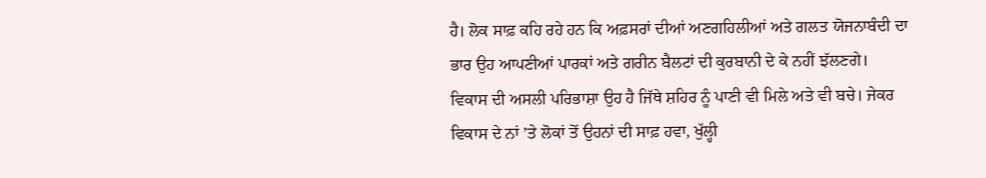ਹੈ। ਲੋਕ ਸਾਫ਼ ਕਹਿ ਰਹੇ ਹਨ ਕਿ ਅਫ਼ਸਰਾਂ ਦੀਆਂ ਅਣਗਹਿਲੀਆਂ ਅਤੇ ਗਲਤ ਯੋਜਨਾਬੰਦੀ ਦਾ ਭਾਰ ਉਹ ਆਪਣੀਆਂ ਪਾਰਕਾਂ ਅਤੇ ਗਰੀਨ ਬੈਲਟਾਂ ਦੀ ਕੁਰਬਾਨੀ ਦੇ ਕੇ ਨਹੀਂ ਝੱਲਣਗੇ।
ਵਿਕਾਸ ਦੀ ਅਸਲੀ ਪਰਿਭਾਸ਼ਾ ਉਹ ਹੈ ਜਿੱਥੇ ਸ਼ਹਿਰ ਨੂੰ ਪਾਣੀ ਵੀ ਮਿਲੇ ਅਤੇ ਵੀ ਬਚੇ। ਜੇਕਰ ਵਿਕਾਸ ਦੇ ਨਾਂ ’ਤੇ ਲੋਕਾਂ ਤੋਂ ਉਹਨਾਂ ਦੀ ਸਾਫ਼ ਹਵਾ, ਖੁੱਲ੍ਹੀ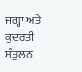ਜਗ੍ਹਾ ਅਤੇ ਕੁਦਰਤੀ ਸੰਤੁਲਨ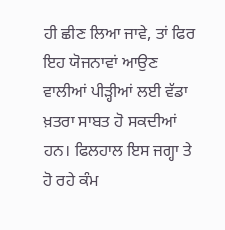ਹੀ ਛੀਣ ਲਿਆ ਜਾਵੇ, ਤਾਂ ਫਿਰ ਇਹ ਯੋਜਨਾਵਾਂ ਆਉਣ ਵਾਲੀਆਂ ਪੀੜ੍ਹੀਆਂ ਲਈ ਵੱਡਾ ਖ਼ਤਰਾ ਸਾਬਤ ਹੋ ਸਕਦੀਆਂ ਹਨ। ਫਿਲਹਾਲ ਇਸ ਜਗ੍ਹਾ ਤੇ ਹੋ ਰਹੇ ਕੰਮ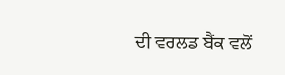ਦੀ ਵਰਲਡ ਬੈਂਕ ਵਲੋਂ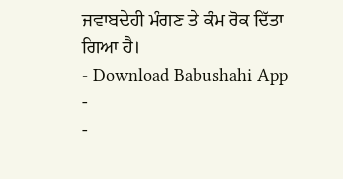ਜਵਾਬਦੇਹੀ ਮੰਗਣ ਤੇ ਕੰਮ ਰੋਕ ਦਿੱਤਾ ਗਿਆ ਹੈ।
- Download Babushahi App
-
-